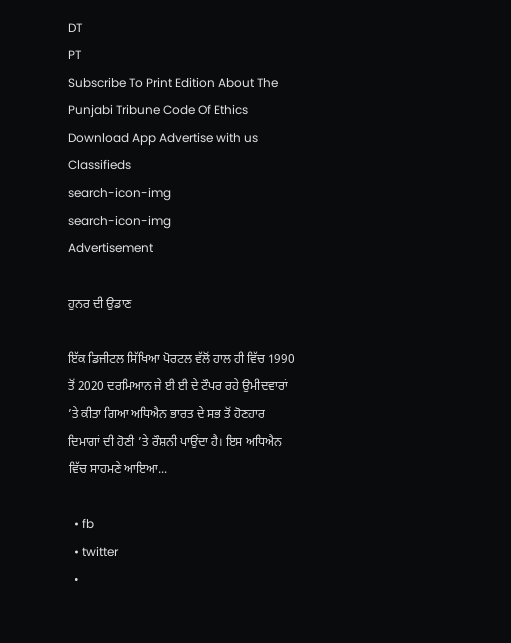DT
PT
Subscribe To Print Edition About The Punjabi Tribune Code Of Ethics Download App Advertise with us Classifieds
search-icon-img
search-icon-img
Advertisement

ਹੁਨਰ ਦੀ ਉਡਾਣ

ਇੱਕ ਡਿਜੀਟਲ ਸਿੱਖਿਆ ਪੋਰਟਲ ਵੱਲੋਂ ਹਾਲ ਹੀ ਵਿੱਚ 1990 ਤੋਂ 2020 ਦਰਮਿਆਨ ਜੇ ਈ ਈ ਦੇ ਟੌਪਰ ਰਹੇ ਉਮੀਦਵਾਰਾਂ ’ਤੇ ਕੀਤਾ ਗਿਆ ਅਧਿਐਨ ਭਾਰਤ ਦੇ ਸਭ ਤੋਂ ਹੋਣਹਾਰ ਦਿਮਾਗਾਂ ਦੀ ਹੋਣੀ ’ਤੇ ਰੌਸ਼ਨੀ ਪਾਉਂਦਾ ਹੈ। ਇਸ ਅਧਿਐਨ ਵਿੱਚ ਸਾਹਮਣੇ ਆਇਆ...

  • fb
  • twitter
  •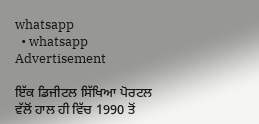whatsapp
  • whatsapp
Advertisement

ਇੱਕ ਡਿਜੀਟਲ ਸਿੱਖਿਆ ਪੋਰਟਲ ਵੱਲੋਂ ਹਾਲ ਹੀ ਵਿੱਚ 1990 ਤੋਂ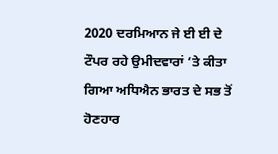2020 ਦਰਮਿਆਨ ਜੇ ਈ ਈ ਦੇ ਟੌਪਰ ਰਹੇ ਉਮੀਦਵਾਰਾਂ ’ਤੇ ਕੀਤਾ ਗਿਆ ਅਧਿਐਨ ਭਾਰਤ ਦੇ ਸਭ ਤੋਂ ਹੋਣਹਾਰ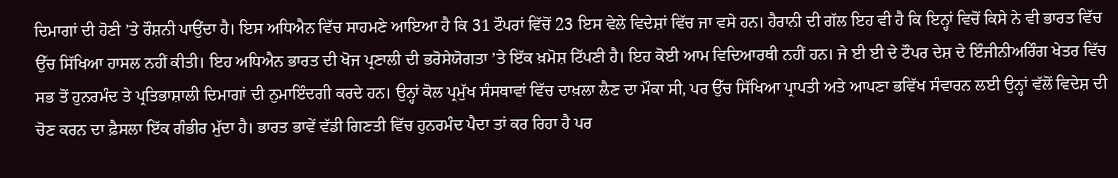ਦਿਮਾਗਾਂ ਦੀ ਹੋਣੀ ’ਤੇ ਰੌਸ਼ਨੀ ਪਾਉਂਦਾ ਹੈ। ਇਸ ਅਧਿਐਨ ਵਿੱਚ ਸਾਹਮਣੇ ਆਇਆ ਹੈ ਕਿ 31 ਟੌਪਰਾਂ ਵਿੱਚੋਂ 23 ਇਸ ਵੇਲੇ ਵਿਦੇਸ਼ਾਂ ਵਿੱਚ ਜਾ ਵਸੇ ਹਨ। ਹੈਰਾਨੀ ਦੀ ਗੱਲ ਇਹ ਵੀ ਹੈ ਕਿ ਇਨ੍ਹਾਂ ਵਿਚੋਂ ਕਿਸੇ ਨੇ ਵੀ ਭਾਰਤ ਵਿੱਚ ਉੱਚ ਸਿੱਖਿਆ ਹਾਸਲ ਨਹੀਂ ਕੀਤੀ। ਇਹ ਅਧਿਐਨ ਭਾਰਤ ਦੀ ਖੋਜ ਪ੍ਰਣਾਲੀ ਦੀ ਭਰੋਸੇਯੋਗਤਾ ’ਤੇ ਇੱਕ ਖ਼ਮੋਸ਼ ਟਿੱਪਣੀ ਹੈ। ਇਹ ਕੋਈ ਆਮ ਵਿਦਿਆਰਥੀ ਨਹੀਂ ਹਨ। ਜੇ ਈ ਈ ਦੇ ਟੌਪਰ ਦੇਸ਼ ਦੇ ਇੰਜੀਨੀਅਰਿੰਗ ਖੇਤਰ ਵਿੱਚ ਸਭ ਤੋਂ ਹੁਨਰਮੰਦ ਤੇ ਪ੍ਰਤਿਭਾਸ਼ਾਲੀ ਦਿਮਾਗਾਂ ਦੀ ਨੁਮਾਇੰਦਗੀ ਕਰਦੇ ਹਨ। ਉਨ੍ਹਾਂ ਕੋਲ ਪ੍ਰਮੁੱਖ ਸੰਸਥਾਵਾਂ ਵਿੱਚ ਦਾਖ਼ਲਾ ਲੈਣ ਦਾ ਮੌਕਾ ਸੀ, ਪਰ ਉੱਚ ਸਿੱਖਿਆ ਪ੍ਰਾਪਤੀ ਅਤੇ ਆਪਣਾ ਭਵਿੱਖ ਸੰਵਾਰਨ ਲਈ ਉਨ੍ਹਾਂ ਵੱਲੋਂ ਵਿਦੇਸ਼ ਦੀ ਚੋਣ ਕਰਨ ਦਾ ਫ਼ੈਸਲਾ ਇੱਕ ਗੰਭੀਰ ਮੁੱਦਾ ਹੈ। ਭਾਰਤ ਭਾਵੇਂ ਵੱਡੀ ਗਿਣਤੀ ਵਿੱਚ ਹੁਨਰਮੰਦ ਪੈਦਾ ਤਾਂ ਕਰ ਰਿਹਾ ਹੈ ਪਰ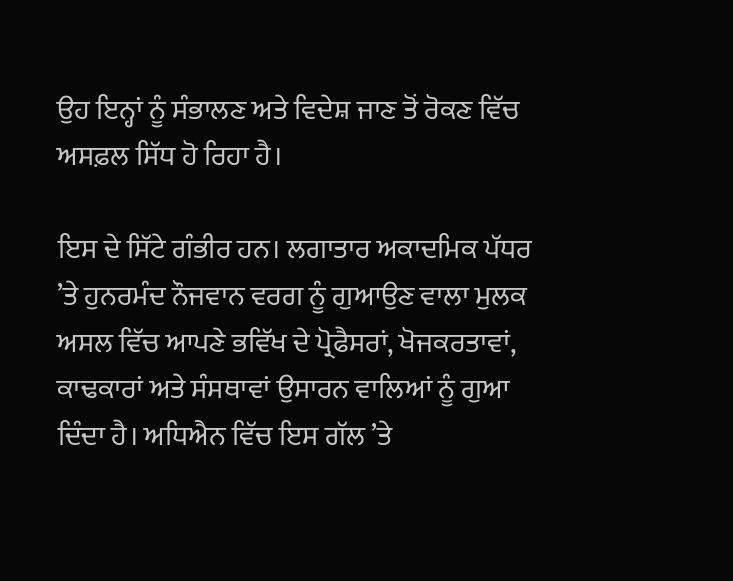ਉਹ ਇਨ੍ਹਾਂ ਨੂੰ ਸੰਭਾਲਣ ਅਤੇ ਵਿਦੇਸ਼ ਜਾਣ ਤੋਂ ਰੋਕਣ ਵਿੱਚ ਅਸਫ਼ਲ ਸਿੱਧ ਹੋ ਰਿਹਾ ਹੈ।

ਇਸ ਦੇ ਸਿੱਟੇ ਗੰਭੀਰ ਹਨ। ਲਗਾਤਾਰ ਅਕਾਦਮਿਕ ਪੱਧਰ ’ਤੇ ਹੁਨਰਮੰਦ ਨੌਜਵਾਨ ਵਰਗ ਨੂੰ ਗੁਆਉਣ ਵਾਲਾ ਮੁਲਕ ਅਸਲ ਵਿੱਚ ਆਪਣੇ ਭਵਿੱਖ ਦੇ ਪ੍ਰੋਫੈਸਰਾਂ, ਖੋਜਕਰਤਾਵਾਂ, ਕਾਢਕਾਰਾਂ ਅਤੇ ਸੰਸਥਾਵਾਂ ਉਸਾਰਨ ਵਾਲਿਆਂ ਨੂੰ ਗੁਆ ਦਿੰਦਾ ਹੈ। ਅਧਿਐਨ ਵਿੱਚ ਇਸ ਗੱਲ ’ਤੇ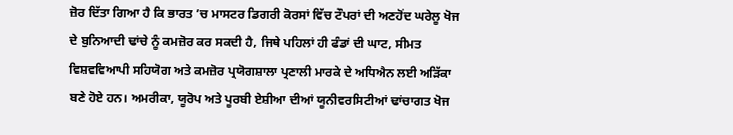ਜ਼ੋਰ ਦਿੱਤਾ ਗਿਆ ਹੈ ਕਿ ਭਾਰਤ ’ਚ ਮਾਸਟਰ ਡਿਗਰੀ ਕੋਰਸਾਂ ਵਿੱਚ ਟੌਪਰਾਂ ਦੀ ਅਣਹੋਂਦ ਘਰੇਲੂ ਖੋਜ ਦੇ ਬੁਨਿਆਦੀ ਢਾਂਚੇ ਨੂੰ ਕਮਜ਼ੋਰ ਕਰ ਸਕਦੀ ਹੈ, ਜਿਥੇ ਪਹਿਲਾਂ ਹੀ ਫੰਡਾਂ ਦੀ ਘਾਟ, ਸੀਮਤ ਵਿਸ਼ਵਵਿਆਪੀ ਸਹਿਯੋਗ ਅਤੇ ਕਮਜ਼ੋਰ ਪ੍ਰਯੋਗਸ਼ਾਲਾ ਪ੍ਰਣਾਲੀ ਮਾਰਕੇ ਦੇ ਅਧਿਐਨ ਲਈ ਅੜਿੱਕਾ ਬਣੇ ਹੋਏ ਹਨ। ਅਮਰੀਕਾ, ਯੂਰੋਪ ਅਤੇ ਪੂਰਬੀ ਏਸ਼ੀਆ ਦੀਆਂ ਯੂਨੀਵਰਸਿਟੀਆਂ ਢਾਂਚਾਗਤ ਖੋਜ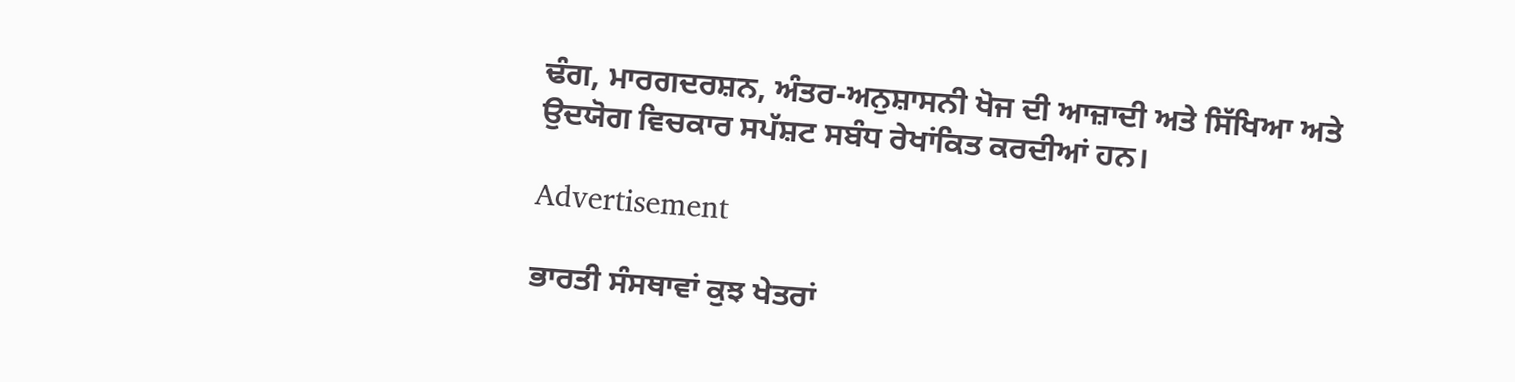ਢੰਗ, ਮਾਰਗਦਰਸ਼ਨ, ਅੰਤਰ-ਅਨੁਸ਼ਾਸਨੀ ਖੋਜ ਦੀ ਆਜ਼ਾਦੀ ਅਤੇ ਸਿੱਖਿਆ ਅਤੇ ਉਦਯੋਗ ਵਿਚਕਾਰ ਸਪੱਸ਼ਟ ਸਬੰਧ ਰੇਖਾਂਕਿਤ ਕਰਦੀਆਂ ਹਨ।

Advertisement

ਭਾਰਤੀ ਸੰਸਥਾਵਾਂ ਕੁਝ ਖੇਤਰਾਂ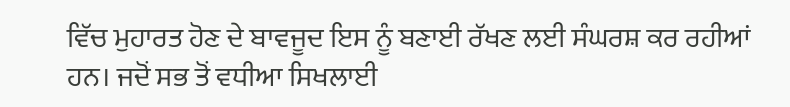ਵਿੱਚ ਮੁਹਾਰਤ ਹੋਣ ਦੇ ਬਾਵਜੂਦ ਇਸ ਨੂੰ ਬਣਾਈ ਰੱਖਣ ਲਈ ਸੰਘਰਸ਼ ਕਰ ਰਹੀਆਂ ਹਨ। ਜਦੋਂ ਸਭ ਤੋਂ ਵਧੀਆ ਸਿਖਲਾਈ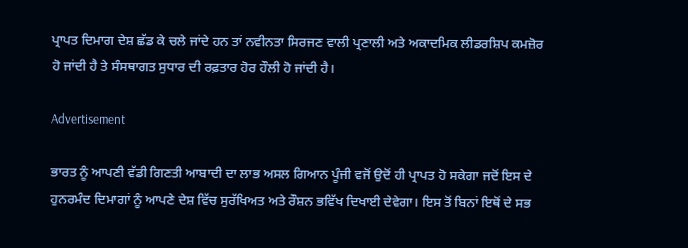ਪ੍ਰਾਪਤ ਦਿਮਾਗ ਦੇਸ਼ ਛੱਡ ਕੇ ਚਲੇ ਜਾਂਦੇ ਹਨ ਤਾਂ ਨਵੀਨਤਾ ਸਿਰਜਣ ਵਾਲੀ ਪ੍ਰਣਾਲੀ ਅਤੇ ਅਕਾਦਮਿਕ ਲੀਡਰਸ਼ਿਪ ਕਮਜ਼ੋਰ ਹੋ ਜਾਂਦੀ ਹੈ ਤੇ ਸੰਸਥਾਗਤ ਸੁਧਾਰ ਦੀ ਰਫ਼ਤਾਰ ਹੋਰ ਹੌਲੀ ਹੋ ਜਾਂਦੀ ਹੈ।

Advertisement

ਭਾਰਤ ਨੂੰ ਆਪਣੀ ਵੱਡੀ ਗਿਣਤੀ ਆਬਾਦੀ ਦਾ ਲਾਭ ਅਸਲ ਗਿਆਨ ਪੂੰਜੀ ਵਜੋਂ ਉਦੋਂ ਹੀ ਪ੍ਰਾਪਤ ਹੋ ਸਕੇਗਾ ਜਦੋਂ ਇਸ ਦੇ ਹੁਨਰਮੰਦ ਦਿਮਾਗਾਂ ਨੂੰ ਆਪਣੇ ਦੇਸ਼ ਵਿੱਚ ਸੁਰੱਖਿਅਤ ਅਤੇ ਰੌਸ਼ਨ ਭਵਿੱਖ ਦਿਖਾਈ ਦੇਵੇਗਾ। ਇਸ ਤੋਂ ਬਿਨਾਂ ਇਥੋਂ ਦੇ ਸਭ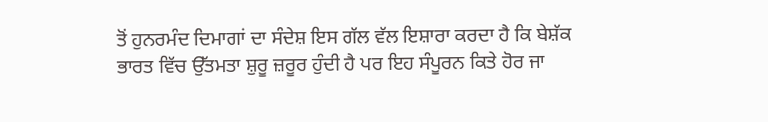ਤੋਂ ਹੁਨਰਮੰਦ ਦਿਮਾਗਾਂ ਦਾ ਸੰਦੇਸ਼ ਇਸ ਗੱਲ ਵੱਲ ਇਸ਼ਾਰਾ ਕਰਦਾ ਹੈ ਕਿ ਬੇਸ਼ੱਕ ਭਾਰਤ ਵਿੱਚ ਉੱਤਮਤਾ ਸ਼ੁਰੂ ਜ਼ਰੂਰ ਹੁੰਦੀ ਹੈ ਪਰ ਇਹ ਸੰਪੂਰਨ ਕਿਤੇ ਹੋਰ ਜਾ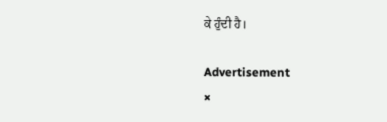ਕੇ ਹੁੰਦੀ ਹੈ।

Advertisement
×